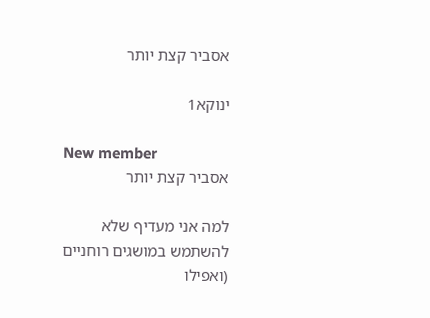אסביר קצת יותר

ינוקא1

New member
אסביר קצת יותר

למה אני מעדיף שלא להשתמש במושגים רוחניים (ואפילו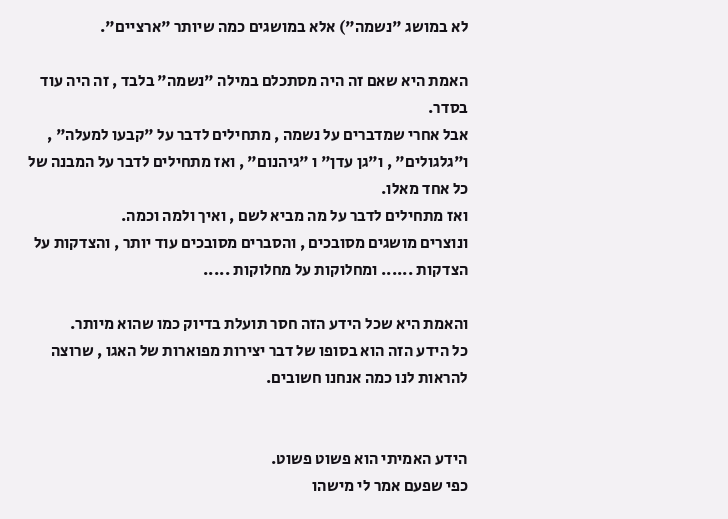לא במושג "נשמה") אלא במושגים כמה שיותר "ארציים".

האמת היא שאם זה היה מסתכלם במילה "נשמה" בלבד , זה היה עוד בסדר.
אבל אחרי שמדברים על נשמה , מתחילים לדבר על "קבעו למעלה" , ו"גלגולים" , ו"גן עדן" ו "גיהנום" , ואז מתחילים לדבר על המבנה של כל אחד מאלו.
ואז מתחילים לדבר על מה מביא לשם , ואיך ולמה וכמה.
ונוצרים מושגים מסובכים , והסברים מסובכים עוד יותר , והצדקות על הצדקות ...... ומחלוקות על מחלוקות .....

והאמת היא שכל הידע הזה חסר תועלת בדיוק כמו שהוא מיותר.
כל הידע הזה הוא בסופו של דבר יצירות מפוארות של האגו , שרוצה להראות לנו כמה אנחנו חשובים.


הידע האמיתי הוא פשוט פשוט.
כפי שפעם אמר לי מישהו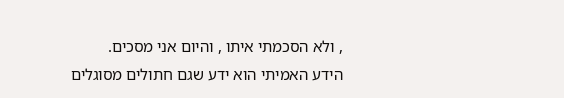, ולא הסכמתי איתו , והיום אני מסכים.
הידע האמיתי הוא ידע שגם חתולים מסוגלים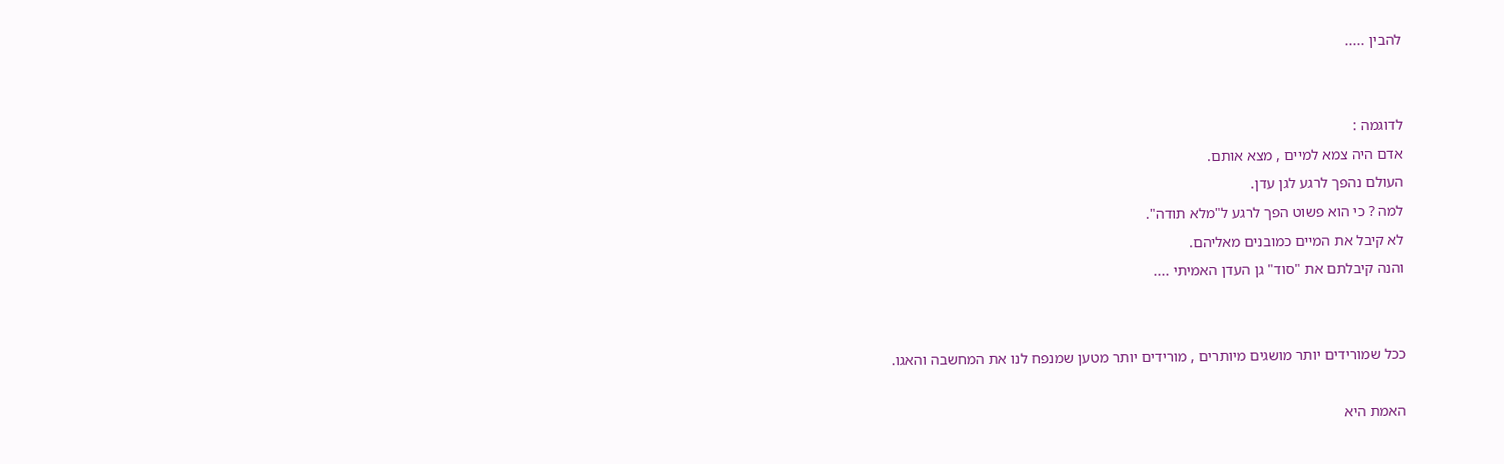להבין .....


לדוגמה :
אדם היה צמא למיים , מצא אותם.
העולם נהפך לרגע לגן עדן.
למה ? כי הוא פשוט הפך לרגע ל"מלא תודה".
לא קיבל את המיים כמובנים מאליהם.
והנה קיבלתם את "סוד" גן העדן האמיתי ....


ככל שמורידים יותר מושגים מיותרים , מורידים יותר מטען שמנפח לנו את המחשבה והאגו.

האמת היא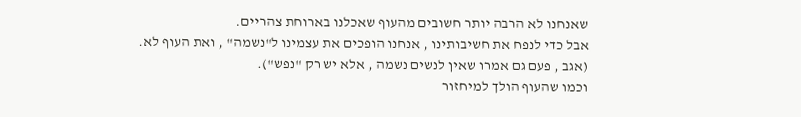שאנחנו לא הרבה יותר חשובים מהעוף שאכלנו בארוחת צהריים.
אבל כדי לנפח את חשיבותינו , אנחנו הופכים את עצמינו ל"נשמה" , ואת העוף לא.
(אגב , פעם גם אמרו שאין לנשים נשמה , אלא יש רק "נפש").
וכמו שהעוף הולך למיחזור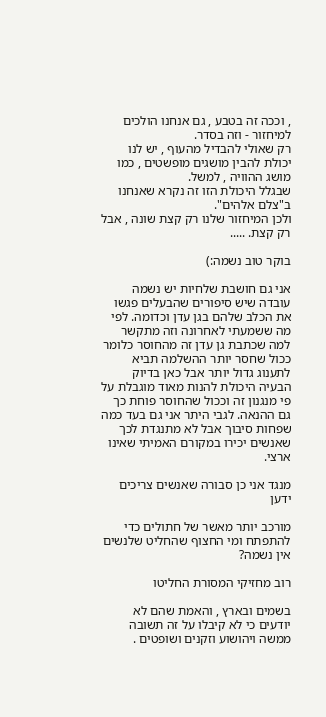, וככה זה בטבע , גם אנחנו הולכים למיחזור - וזה בסדר.
רק שאולי להבדיל מהעוף , יש לנו יכולת להבין מושגים מופשטים , כמו מושג ההוויה , למשל.
שבגלל היכולת הזו זה נקרא שאנחנו ב"צלם אלהים".
ולכן המיחזור שלנו רק קצת שונה , אבל רק קצת. .....

בוקר טוב נשמה:)

אני גם חושבת שלחיות יש נשמה עובדה שיש סיפורים שהבעלים פגשו את הכלב שלהם בגן עדן וכדומה. לפי מה ששמעתי לאחרונה וזה מתקשר למה שכתבת גן עדן זה מהחוסר כלומר ככול שחסר יותר ההשלמה תביא לתענוג גדול יותר אבל כאן בדיוק הבעיה היכולת להנות מאוד מוגבלת על פי מנגנון זה וככול שהחוסר פוחת כך גם ההנאה. לגבי היתר אני גם בעד כמה שפחות סיבוך אבל לא מתנגדת לכך שאנשים יכירו במקורם האמיתי שאינו ארצי.

מנגד אני כן סבורה שאנשים צריכים ידען

מורכב יותר מאשר של חתולים כדי להתפתח ומי החצוף שהחליט שלנשים אין נשמה?

רוב מחזיקי המסורת החליטו

בשמים ובארץ , והאמת שהם לא יודעים כי לא קיבלו על זה תשובה ממשה ויהושוע וזקנים ושופטים .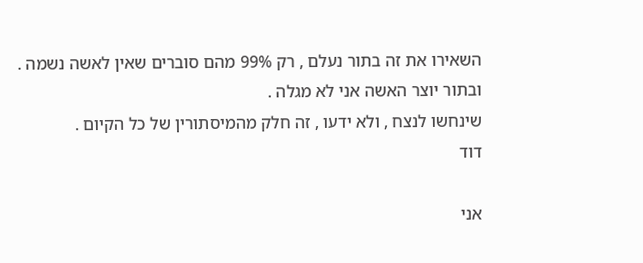השאירו את זה בתור נעלם , רק 99% מהם סוברים שאין לאשה נשמה .
ובתור יוצר האשה אני לא מגלה .
שינחשו לנצח , ולא ידעו , זה חלק מהמיסתורין של כל הקיום .
דוד

אני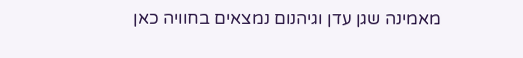מאמינה שגן עדן וגיהנום נמצאים בחוויה כאן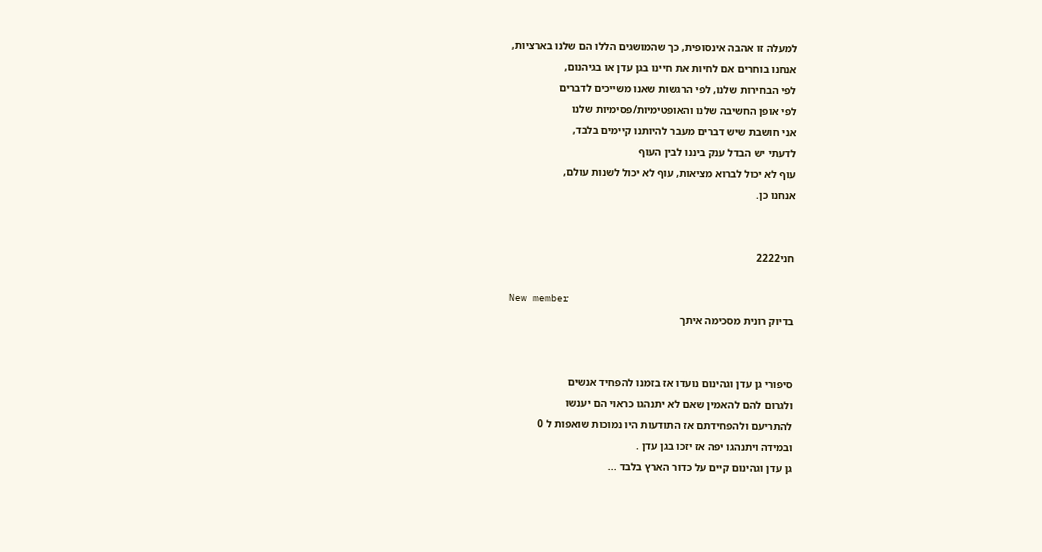למעלה זו אהבה אינסופית, כך שהמושגים הללו הם שלנו בארציות,
אנחנו בוחרים אם לחיות את חיינו בגן עדן או בגיהנום,
לפי הבחירות שלנו, לפי הרגשות שאנו משייכים לדברים
לפי אופן החשיבה שלנו והאופטימיות/פסימיות שלנו
אני חושבת שיש דברים מעבר להיותנו קיימים בלבד,
לדעתי יש הבדל ענק ביננו לבין העוף
עוף לא יכול לברוא מציאות, עוף לא יכול לשנות עולם,
אנחנו כן.


חני2222

New member
בדיוק רונית מסכימה איתך


סיפורי גן עדן וגהינום נועדו אז בזמנו להפחיד אנשים
ולגרום להם להאמין שאם לא יתנהגו כראוי הם יענשו
להתריעם ולהפחידתם אז התודעות היו נמוכות שואפות ל 0
ובמידה ויתנהגו יפה אז יזכו בגן עדן .
גן עדן וגהינום קיים על כדור הארץ בלבד ...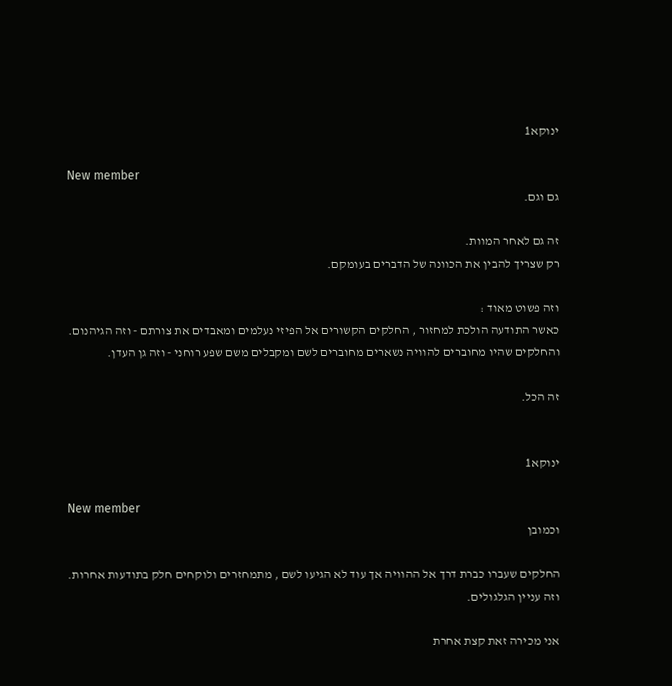ינוקא1

New member
גם וגם.

זה גם לאחר המוות.
רק שצריך להבין את הכוונה של הדברים בעומקם.

וזה פשוט מאוד :
כאשר התודעה הולכת למחזור , החלקים הקשורים אל הפיזי נעלמים ומאבדים את צורתם - וזה הגיהנום.
והחלקים שהיו מחוברים להוויה נשארים מחוברים לשם ומקבלים משם שפע רוחני - וזה גן העדן.

זה הכל.


ינוקא1

New member
וכמובן

החלקים שעברו כברת דרך אל ההוויה אך עוד לא הגיעו לשם , מתמחזרים ולוקחים חלק בתודעות אחרות.
וזה עניין הגלגולים.

אני מכירה זאת קצת אחרת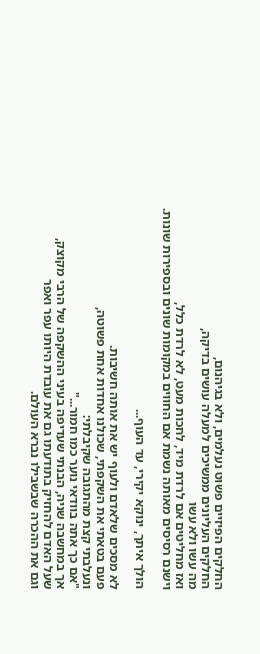החלקים הפיזיים פשוט נעלמים, ולא בגיהנום,
החלקים העליונים ממשיכים למעלה עושים בדיקה,
מה עשו ולא עשו
ואז מחליטים אם לרדת מיד, לחכות מעט, לא לרדת כלל,
וישנם רסיסים מאותה נשמת אם החווים במקומות שונים ובספירות שונות.

הולך איתך, ינוקא יקירי, עד העוף...

לא מסכים שלאדם ולעוף יש את אותה חשיבות.
פעם בטאתי את השקפתי, שכולנו אחדות אחת פשוטה,
ונעלבתי קצת מהתגובה שקיבלתי:
"אם כך אתה בוודאי נוער כמו חמור..."
אך במחשבה שניה, הבנתי שעדיפה בעיני ההשקפה של הרבי מקוצק,
שעל האדם להחזיק בתודעתו גם את עובדת היותו עפר ואפר
וגם את ההכרה שבשבילו נברא העולם.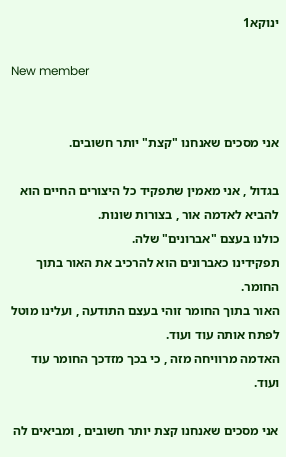ינוקא1

New member


אני מסכים שאנחנו "קצת" יותר חשובים.

בגדול , אני מאמין שתפקיד כל היצורים החיים הוא להביא לאדמה אור , בצורות שונות.
כולנו בעצם "אברונים" שלה.
תפקידינו כאברונים הוא להרכיב את האור בתוך החומר.
האור בתוך החומר זוהי בעצם התודעה , ועלינו מוטל לפתח אותה עוד ועוד.
האדמה מרוויחה מזה , כי בכך מזדכך החומר עוד ועוד.

אני מסכים שאנחנו קצת יותר חשובים , ומביאים לה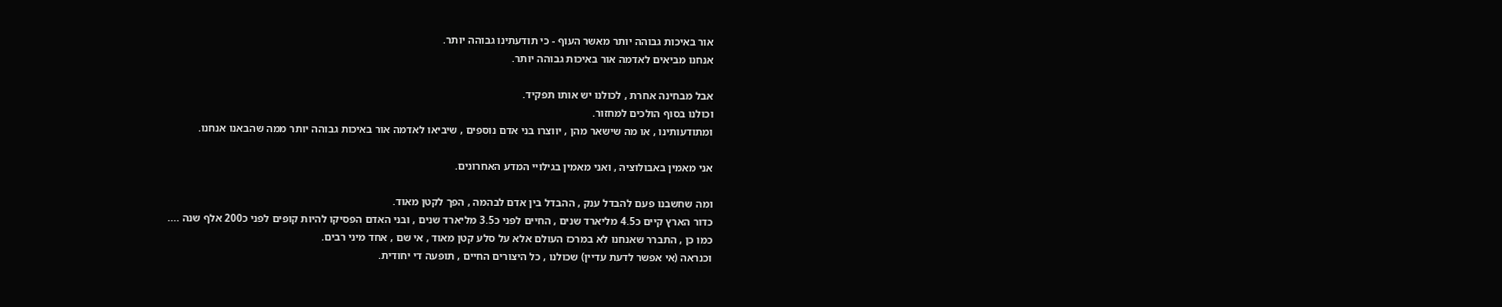אור באיכות גבוהה יותר מאשר העוף - כי תודעתינו גבוהה יותר.
אנחנו מביאים לאדמה אור באיכות גבוהה יותר.

אבל מבחינה אחרת , לכולנו יש אותו תפקיד.
וכולנו בסוף הולכים למחזור.
ומתודעותינו , או מה שישאר מהן , יווצרו בני אדם נוספים , שיביאו לאדמה אור באיכות גבוהה יותר ממה שהבאנו אנחנו.

אני מאמין באבולוציה , ואני מאמין בגילויי המדע האחרונים.

ומה שחשבנו פעם להבדל ענק , ההבדל בין אדם לבהמה , הפך לקטן מאוד.
כדור הארץ קיים כ4.5 מליארד שנים , החיים לפני כ3.5 מליארד שנים , ובני האדם הפסיקו להיות קופים לפני כ200 אלף שנה ....
כמו כן , התברר שאנחנו לא במרכז העולם אלא על סלע קטן מאוד , אי שם , אחד מיני רבים.
וכנראה (אי אפשר לדעת עדיין) שכולנו , כל היצורים החיים , תופעה די יחודית.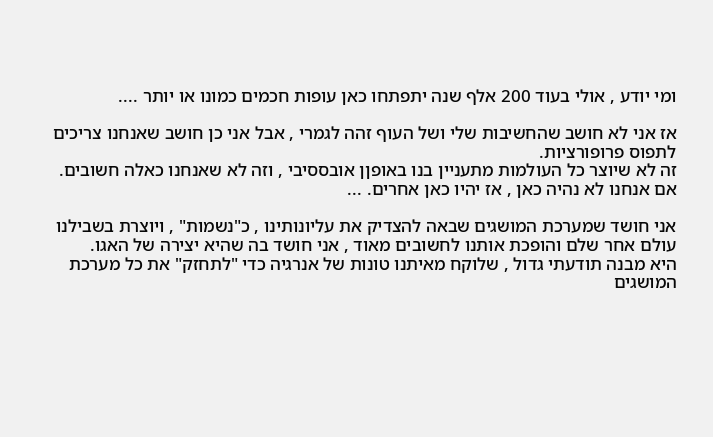ומי יודע , אולי בעוד 200 אלף שנה יתפתחו כאן עופות חכמים כמונו או יותר ....

אז אני לא חושב שהחשיבות שלי ושל העוף זהה לגמרי , אבל אני כן חושב שאנחנו צריכים לתפוס פרופורציות.
זה לא שיוצר כל העולמות מתעניין בנו באופןן אובססיבי , וזה לא שאנחנו כאלה חשובים.
אם אנחנו לא נהיה כאן , אז יהיו כאן אחרים. ...

אני חושד שמערכת המושגים שבאה להצדיק את עליונותינו , כ"נשמות" , ויוצרת בשבילנו עולם אחר שלם והופכת אותנו לחשובים מאוד , אני חושד בה שהיא יצירה של האגו.
היא מבנה תודעתי גדול , שלוקח מאיתנו טונות של אנרגיה כדי "לתחזק" את כל מערכת המושגים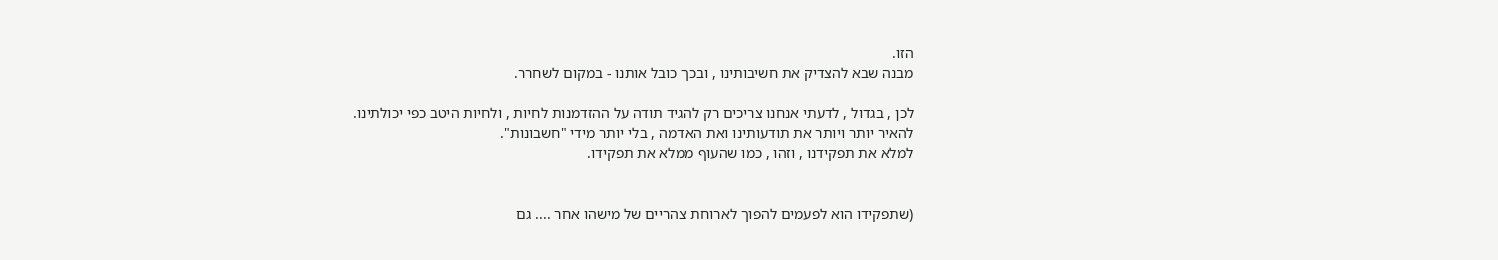הזו.
מבנה שבא להצדיק את חשיבותינו , ובכך כובל אותנו - במקום לשחרר.

לכן , בגדול , לדעתי אנחנו צריכים רק להגיד תודה על ההזדמנות לחיות , ולחיות היטב כפי יכולתינו.
להאיר יותר ויותר את תודעותינו ואת האדמה , בלי יותר מידי "חשבונות".
למלא את תפקידנו , וזהו , כמו שהעוף ממלא את תפקידו.


(שתפקידו הוא לפעמים להפוך לארוחת צהריים של מישהו אחר .... גם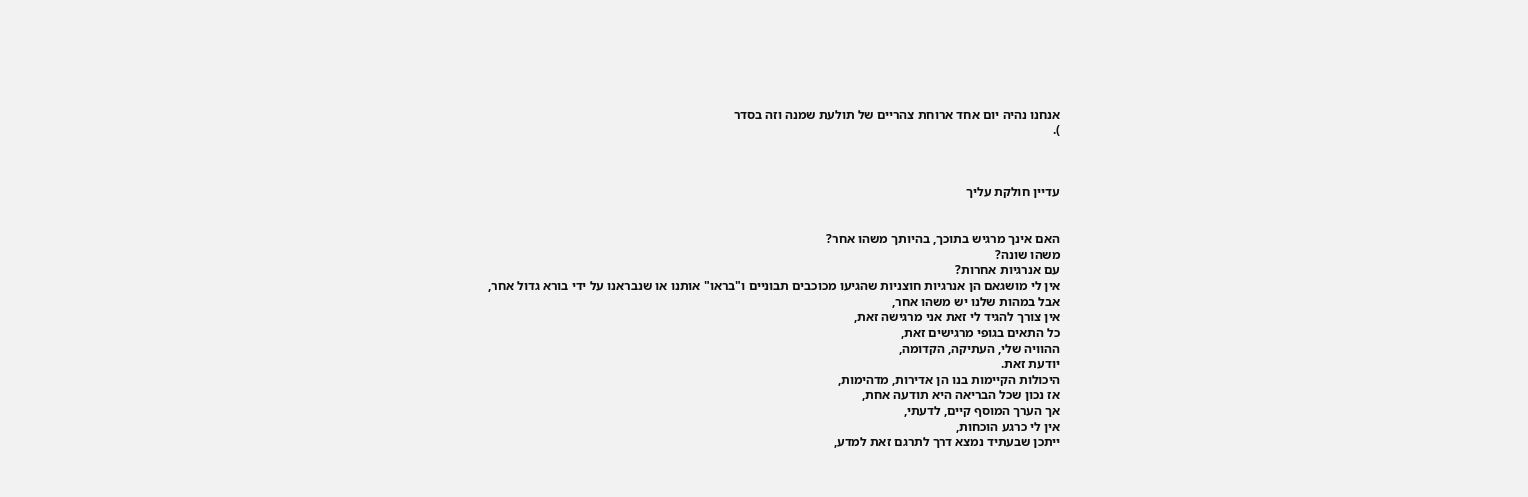אנחנו נהיה יום אחד ארוחת צהריים של תולעת שמנה וזה בסדר
).



עדיין חולקת עליך


האם אינך מרגיש בתוכך, בהיותך משהו אחר?
משהו שונה?
עם אנרגיות אחרות?
אין לי מושגאם הן אנרגיות חוצניות שהגיעו מכוכבים תבוניים ו"בראו" אותנו או שנבראנו על ידי בורא גדול אחר,
אבל במהות שלנו יש משהו אחר,
אין צורך להגיד לי זאת אני מרגישה זאת,
כל התאים בגופי מרגישים זאת,
ההוויה שלי, העתיקה, הקדומה,
יודעת זאת.
היכולות הקיימות בנו הן אדירות, מדהימות,
אז נכון שכל הבריאה היא תודעה אחת,
אך הערך המוסף קיים, לדעתי,
אין לי כרגע הוכחות,
ייתכן שבעתיד נמצא דרך לתרגם זאת למדע,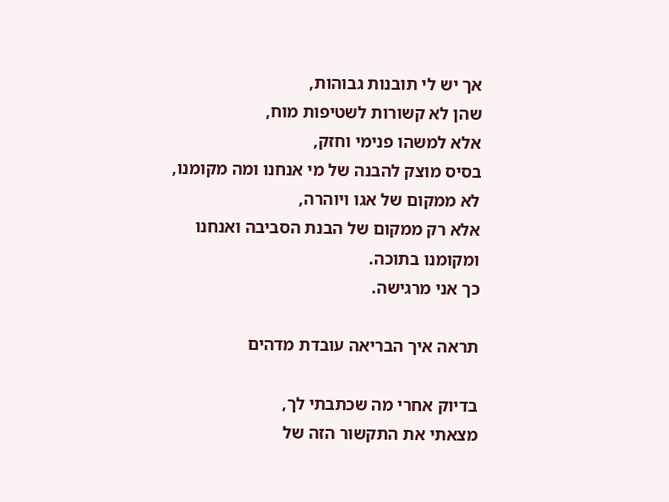אך יש לי תובנות גבוהות,
שהן לא קשורות לשטיפות מוח,
אלא למשהו פנימי וחזק,
בסיס מוצק להבנה של מי אנחנו ומה מקומנו,
לא ממקום של אגו ויוהרה,
אלא רק ממקום של הבנת הסביבה ואנחנו ומקומנו בתוכה.
כך אני מרגישה.

תראה איך הבריאה עובדת מדהים

בדיוק אחרי מה שכתבתי לך,
מצאתי את התקשור הזה של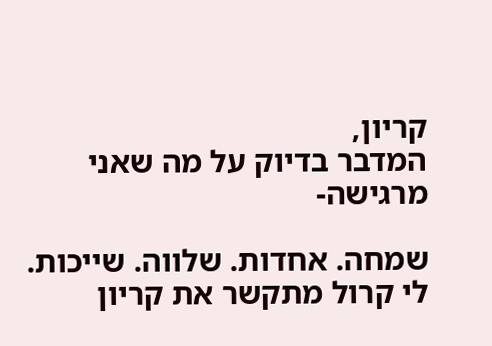קריון,
המדבר בדיוק על מה שאני מרגישה-

שמחה. אחדות. שלווה. שייכות.
לי קרול מתקשר את קריון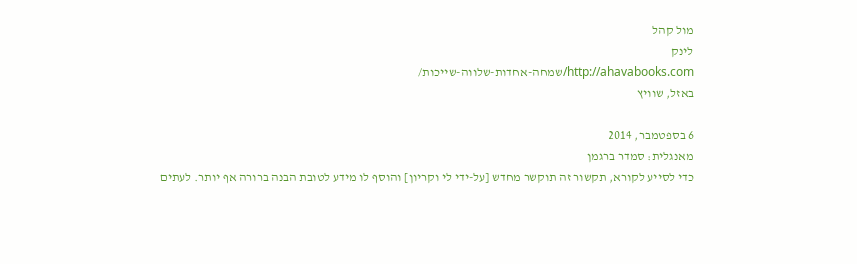מול קהל
לינק
http://ahavabooks.com/שמחה-אחדות-שלווה-שייכות/
באזל, שוויץ

6 בספטמבר, 2014
מאנגלית: סמדר ברגמן
כדי לסייע לקורא, תקשור זה תוקשר מחדש [על-ידי לי וקריון] והוסף לו מידע לטובת הבנה ברורה אף יותר. לעתים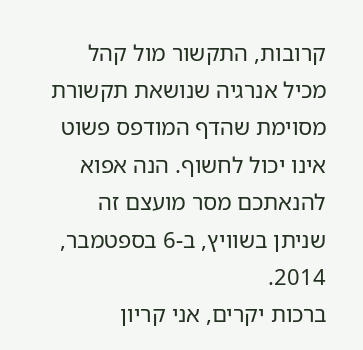קרובות, התקשור מול קהל מכיל אנרגיה שנושאת תקשורת מסוימת שהדף המודפס פשוט אינו יכול לחשוף. הנה אפוא להנאתכם מסר מועצם זה שניתן בשוויץ, ב-6 בספטמבר, 2014.
ברכות יקרים, אני קריון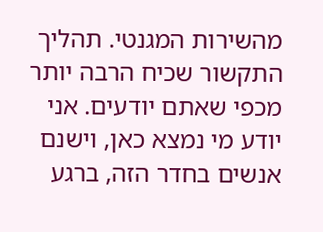מהשירות המגנטי. תהליך התקשור שכיח הרבה יותר מכפי שאתם יודעים. אני יודע מי נמצא כאן, וישנם אנשים בחדר הזה, ברגע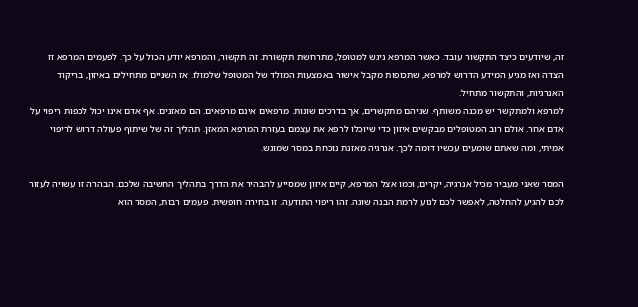זה, שיודעים כיצד התקשור עובד. כאשר המרפא ניגש למטופל, מתרחשת תקשורת. זה תקשור, והמרפא יודע הכול על כך. לפעמים המרפא זז הצדה ואז מגיע המידע הדרוש למרפא, שתכופות מקבל אישור באמצעות המולד של המטופל שלמולו. אז השניים מתחילים באיזון, בריקוד האנרגיות, והתקשור מתחיל.
למרפא ולמתקשר יש מכנה משותף. שניהם מתקשרים, אך בדרכים שונות. מרפאים אינם מרפאים. הם מאזנים. אף אדם אינו יכול לכפות ריפוי על אדם אחר. אולם רוב המטופלים מבקשים איזון כדי שיוכלו לרפא את עצמם בעזרת המרפא המאזן. תהליך זה של שיתוף פעולה דרוש לריפוי אמיתי, ומה שאתם שומעים עכשיו דומה לכך. אנרגיה מאזנת נוכחת במסר שמוגש.

המסר שאני מעביר מכיל אנרגיה, יקרים, וכמו אצל המרפא, קיים איזון שמסייע להבהיר את הדרך בתהליך החשיבה שלכם. הבהרה זו עשויה לעזור לכם להגיע להחלטה, לאפשר לכם לנוע לרמת הבנה שונה. זהו ריפוי התודעה. זו בחירה חופשית. פעמים רבות, המסר הוא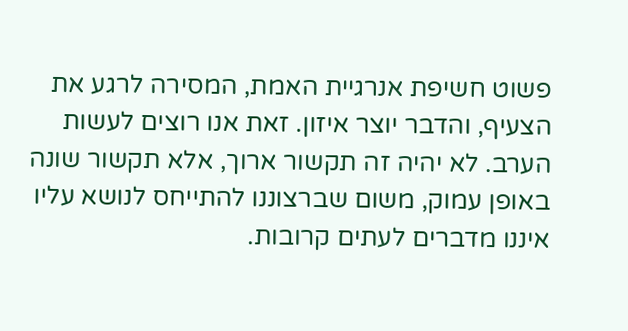פשוט חשיפת אנרגיית האמת, המסירה לרגע את הצעיף, והדבר יוצר איזון. זאת אנו רוצים לעשות הערב. לא יהיה זה תקשור ארוך, אלא תקשור שונה באופן עמוק, משום שברצוננו להתייחס לנושא עליו איננו מדברים לעתים קרובות.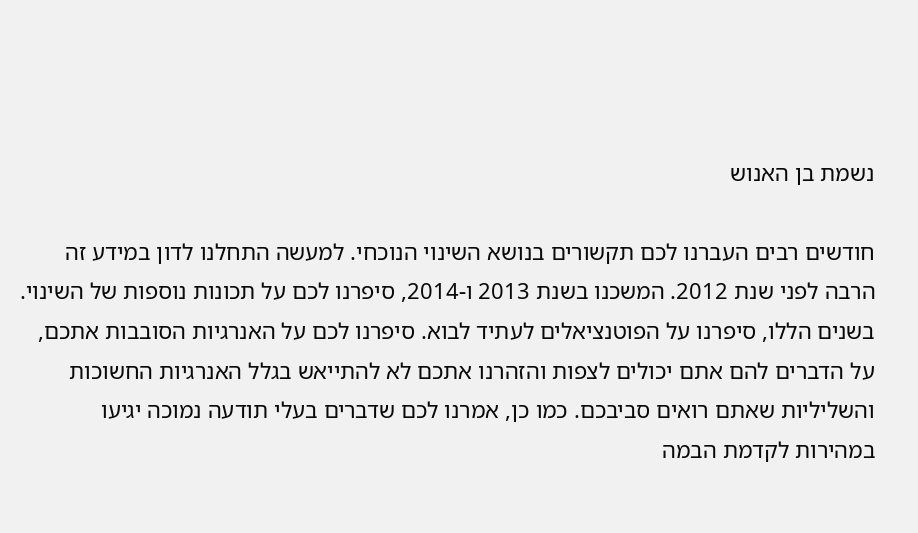נשמת בן האנוש

חודשים רבים העברנו לכם תקשורים בנושא השינוי הנוכחי. למעשה התחלנו לדון במידע זה הרבה לפני שנת 2012. המשכנו בשנת 2013 ו-2014, סיפרנו לכם על תכונות נוספות של השינוי. בשנים הללו, סיפרנו על הפוטנציאלים לעתיד לבוא. סיפרנו לכם על האנרגיות הסובבות אתכם, על הדברים להם אתם יכולים לצפות והזהרנו אתכם לא להתייאש בגלל האנרגיות החשוכות והשליליות שאתם רואים סביבכם. כמו כן, אמרנו לכם שדברים בעלי תודעה נמוכה יגיעו במהירות לקדמת הבמה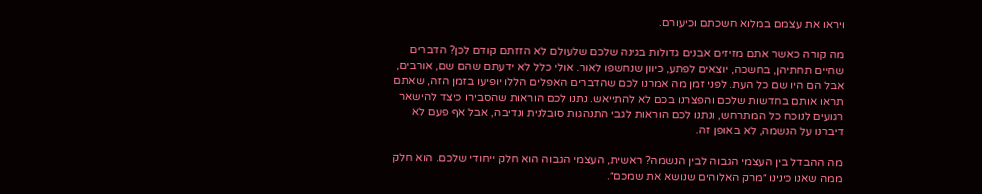ויראו את עצמם במלוא חשכתם וכיעורם.

מה קורה כאשר אתם מזיזים אבנים גדולות בגינה שלכם שלעולם לא הזזתם קודם לכן? הדברים שחיים תחתיהן, בחשכה, יוצאים לפתע, כיוון שנחשפו לאור. אולי כלל לא ידעתם שהם שם, אורבים, אבל הם היו שם כל העת. לפני זמן מה אמרנו לכם שהדברים האפלים הללו יופיעו בזמן הזה, שאתם תראו אותם בחדשות שלכם והפצרנו בכם לא להתייאש. נתנו לכם הוראות שהסבירו כיצד להישאר רגועים לנוכח כל המתרחש, ונתנו לכם הוראות לגבי התנהגות סובלנית ונדיבה, אבל אף פעם לא דיברנו על הנשמה, לא באופן זה.

מה ההבדל בין העצמי הגבוה לבין הנשמה? ראשית, העצמי הגבוה הוא חלק ייחודי שלכם. הוא חלק ממה שאנו כינינו ״מרק האלוהים שנושא את שמכם״.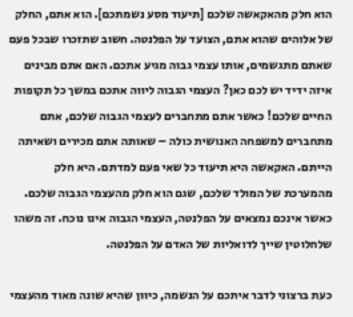הוא חלק מהאקאשה שלכם [תיעוד מסע נשמתכם]. הוא אתם, החלק של אלוהים שהוא אתם, הצועד על הפלנטה. חשוב שתזכרו שבכל פעם שאתם מתגשמים, אותו עצמי גבוה מגיע אתכם. האם אתם מבינים איזה ידיד יש לכם כאן? העצמי הגבוה ליווה אתכם במשך כל תקופות החיים שלכם! כאשר אתם מתחברים לעצמי הגבוה שלכם, אתם מתחברים למשפחה האנושית כולה – שאותה אתם מכירים ושאיתה הייתם. האקאשה היא תיעוד כל שאי פעם למדתם. היא חלק מהמערכת של המולד שלכם, שגם הוא חלק מהעצמי הגבוה שלכם. כאשר אינכם נמצאים על הפלנטה, העצמי הגבוה אינו נוכח. זה משהו שלחלוטין שייך לדואליות של האדם על הפלנטה.

כעת ברצוני לדבר איתכם על הנשמה, כיוון שהיא שונה מאוד מהעצמי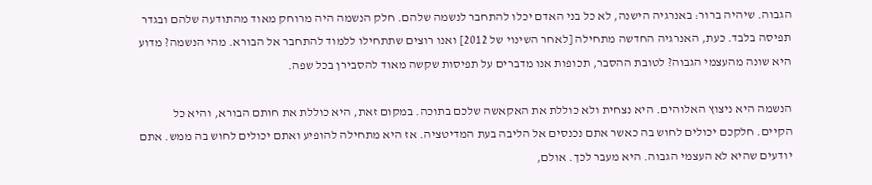הגבוה. שיהיה ברור: באנרגיה הישנה, לא כל בני האדם יכלו להתחבר לנשמה שלהם. חלק הנשמה היה מרוחק מאוד מהתודעה שלהם ובגדר תפיסה בלבד. כעת, האנרגיה החדשה מתחילה [לאחר השינוי של 2012] ואנו רוצים שתתחילו ללמוד להתחבר אל הבורא. מהי הנשמה? מדוע היא שונה מהעצמי הגבוה? לטובת ההסבר, תכופות אנו מדברים על תפיסות שקשה מאוד להסבירן בכל שפה.

הנשמה היא ניצוץ האלוהים. היא נצחית ולא כוללת את האקאשה שלכם בתוכה. במקום זאת, היא כוללת את חותם הבורא, והיא כל הקיים. חלקכם יכולים לחוש בה כאשר אתם נכנסים אל הליבה בעת המדיטציה. אז היא מתחילה להופיע ואתם יכולים לחוש בה ממש. אתם יודעים שהיא לא העצמי הגבוה. היא מעבר לכך. אולם,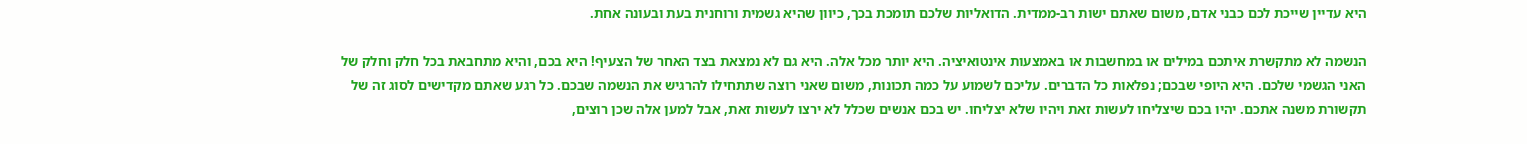היא עדיין שייכת לכם כבני אדם, משום שאתם ישות רב-ממדית. הדואליות שלכם תומכת בכך, כיוון שהיא גשמית ורוחנית בעת ובעונה אחת.

הנשמה לא מתקשרת איתכם במילים או במחשבות או באמצעות אינטואיציה. היא יותר מכל אלה. היא גם לא נמצאת בצד האחר של הצעיף! היא בכם, והיא מתחבאת בכל חלק וחלק של האני הגשמי שלכם. היא היופי שבכם; נפלאות כל הדברים. עליכם לשמוע על כמה תכונות, משום שאני רוצה שתתחילו להרגיש את הנשמה שבכם. כל רגע שאתם מקדישים לסוג זה של תקשורת משנה אתכם. יהיו בכם שיצליחו לעשות זאת ויהיו שלא יצליחו. יש בכם אנשים שכלל לא ירצו לעשות זאת, אבל למען אלה שכן רוצים,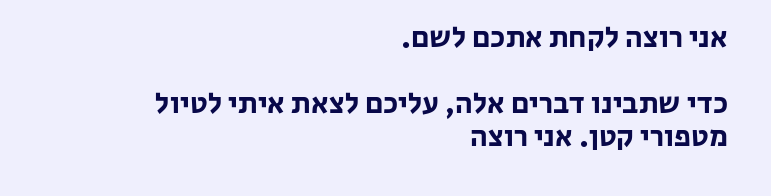אני רוצה לקחת אתכם לשם.

כדי שתבינו דברים אלה, עליכם לצאת איתי לטיול מטפורי קטן. אני רוצה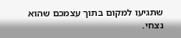שתגיעו למקום בתוך עצמכם שהוא נצחי.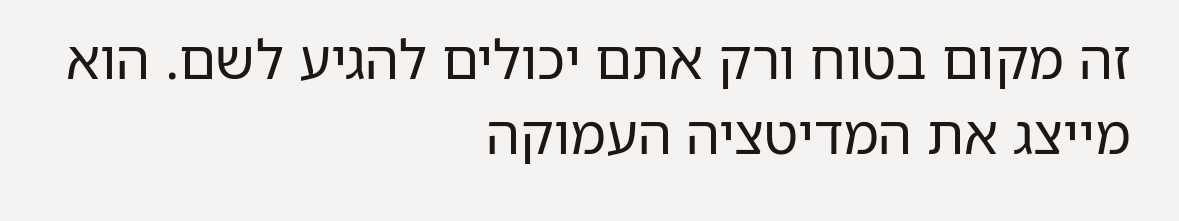זה מקום בטוח ורק אתם יכולים להגיע לשם. הוא מייצג את המדיטציה העמוקה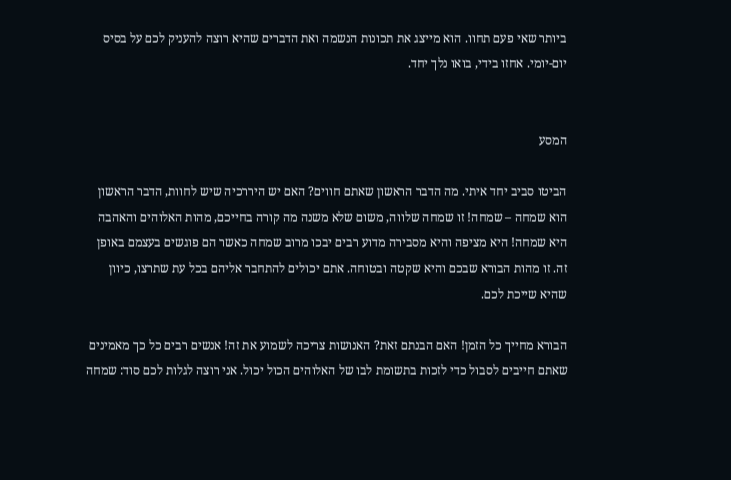ביותר שאי פעם תחוו. הוא מייצג את תכונות הנשמה ואת הדברים שהיא רוצה להעניק לכם על בסיס יום-יומי. אחזו בידי, בואו נלך יחד.


המסע

הביטו סביב יחד איתי. מה הדבר הראשון שאתם חווים? האם יש היררכיה שיש לחוות, הדבר הראשון הוא שמחה – שמחה! זו שמחה שלווה, משום שלא משנה מה קורה בחייכם, מהות האלוהים והאהבה היא שמחה! היא מציפה והיא מסבירה מדוע רבים יבכו מרוב שמחה כאשר הם פוגשים בעצמם באופן זה. זו מהות הבורא שבכם והיא שקטה ובטוחה. אתם יכולים להתחבר אליהם בכל עת שתרצו, כיוון שהיא שייכת לכם.

הבורא מחייך כל הזמן! האם הבנתם זאת? האנושות צריכה לשמוע את זה! אנשים רבים כל כך מאמינים שאתם חייבים לסבול כדי לזכות בתשומת לבו של האלוהים הכול יכול. אני רוצה לגלות לכם סוד: שמחה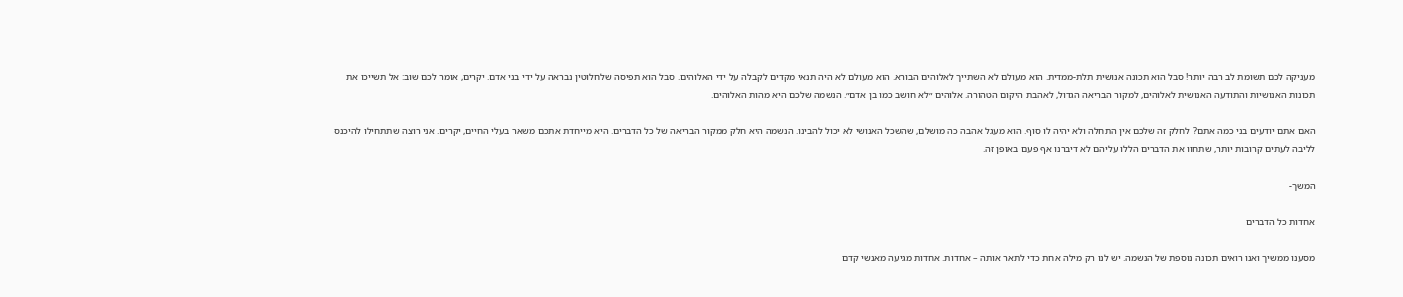מעניקה לכם תשומת לב רבה יותר! סבל הוא תכונה אנושית תלת-ממדית. הוא מעולם לא השתייך לאלוהים הבורא. הוא מעולם לא היה תנאי מקדים לקבלה על ידי האלוהים. סבל הוא תפיסה שלחלוטין נבראה על ידי בני אדם. יקרים, אומר לכם שוב: אל תשייכו את תכונות האנושיות והתודעה האנושית לאלוהים, למקור הבריאה הגדול, לאהבת היקום הטהורה. אלוהים ״לא חושב כמו בן אדם״. הנשמה שלכם היא מהות האלוהים.

האם אתם יודעים בני כמה אתם? לחלק זה שלכם אין התחלה ולא יהיה לו סוף. הוא מעגל אהבה כה מושלם, שהשכל האנושי לא יכול להבינו. הנשמה היא חלק ממקור הבריאה של כל הדברים. היא מייחדת אתכם משאר בעלי החיים, יקרים. אני רוצה שתתחילו להיכנס לליבה לעתים קרובות יותר, שתחוו את הדברים הללו עליהם לא דיברנו אף פעם באופן זה.

המשך-

אחדות כל הדברים

מסענו ממשיך ואנו רואים תכונה נוספת של הנשמה. יש לנו רק מילה אחת כדי לתאר אותה – אחדות. אחדות מגיעה מאנשי קדם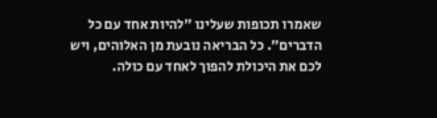שאמרו תכופות שעלינו ״להיות אחד עם כל הדברים״. כל הבריאה נובעת מן האלוהים, ויש לכם את היכולת להפוך לאחד עם כולה.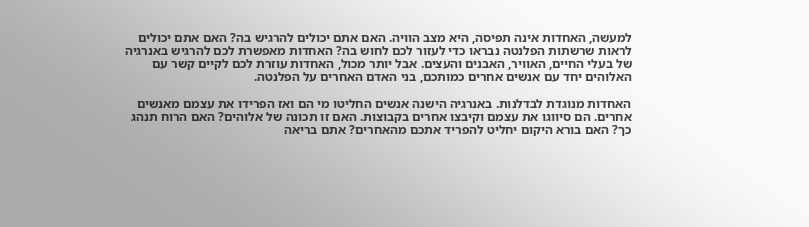למעשה, האחדות אינה תפיסה, היא מצב הוויה. האם אתם יכולים להרגיש בה? האם אתם יכולים לראות שרשתות הפלנטה נבראו כדי לעזור לכם לחוש בה? האחדות מאפשרת לכם להרגיש באנרגיה של בעלי החיים, האוויר, האבנים והעצים. אבל יותר מכול, האחדות עוזרת לכם לקיים קשר עם האלוהים יחד עם אנשים אחרים כמותכם, בני האדם האחרים על הפלנטה.

האחדות מנוגדת לבדלנות. באנרגיה הישנה אנשים החליטו מי הם ואז הפרידו את עצמם מאנשים אחרים. הם סיווגו את עצמם וקיבצו אחרים בקבוצות. האם זו תכונה של אלוהים? האם הרוח תנהג כך? האם בורא היקום יחליט להפריד אתכם מהאחרים? אתם בריאה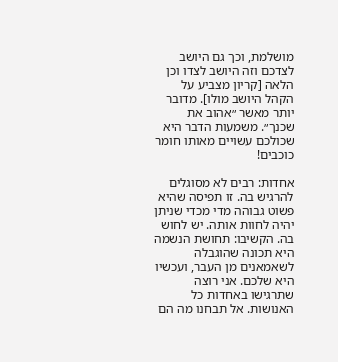מושלמת, וכך גם היושב לצדכם וזה היושב לצדו וכן הלאה [קריון מצביע על הקהל היושב מולו]. מדובר יותר מאשר ״אהוב את שכנך״. משמעות הדבר היא שכולכם עשויים מאותו חומר כוכבים!

אחדות: רבים לא מסוגלים להרגיש בה. זו תפיסה שהיא פשוט גבוהה מדי מכדי שניתן יהיה לחוות אותה. יש לחוש בה. הקשיבו: תחושת הנשמה היא תכונה שהוגבלה לשאמאנים מן העבר, ועכשיו היא שלכם. אני רוצה שתרגישו באחדות כל האנושות. אל תבחנו מה הם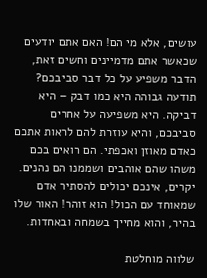עושים, אלא מי הם! האם אתם יודעים שכאשר אתם מדמיינים וחשים זאת, הדבר משפיע על כל דבר סביבכם? תודעה גבוהה היא כמו דבק – היא דביקה. היא משפיעה על אחרים סביבכם, והיא עוזרת להם לראות אתכם כאדם מאוזן ואכפתי. הם רואים בכם משהו שהם אוהבים ושממנו הם נהנים. יקרים, אינכם יכולים להסתיר אדם שמאוחד עם הכול! הוא זוהר! האור שלו בהיר, והוא מחייך בשמחה ובאחדות.

שלווה מוחלטת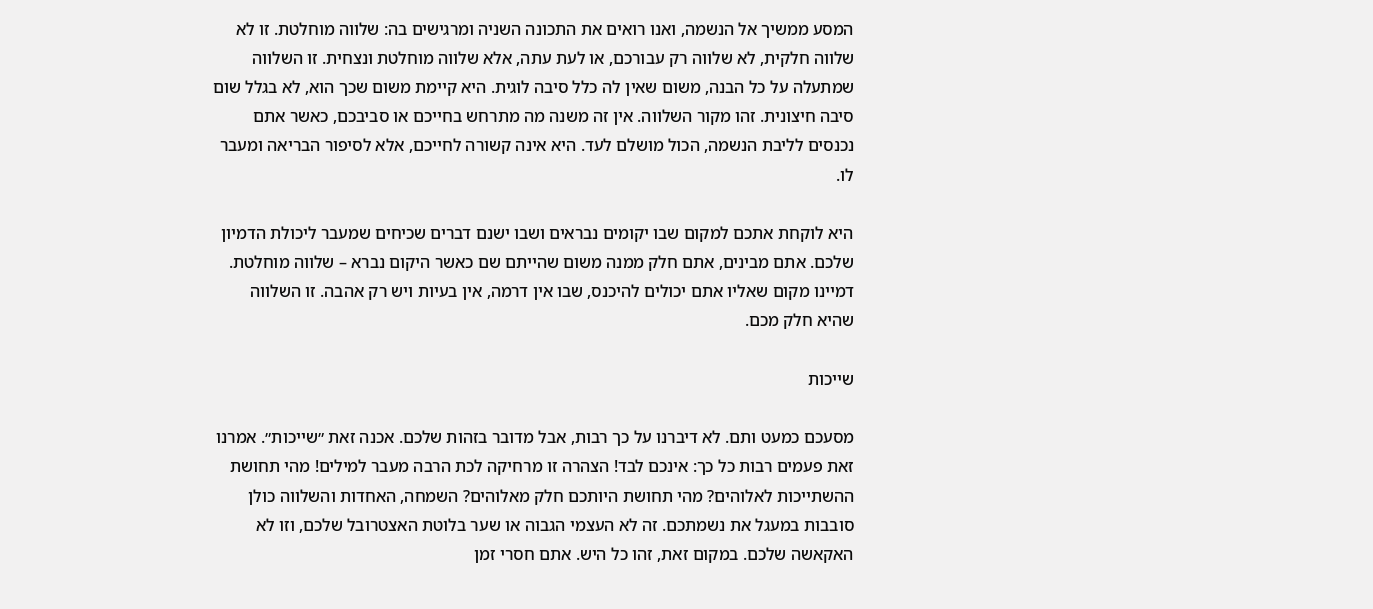המסע ממשיך אל הנשמה, ואנו רואים את התכונה השניה ומרגישים בה: שלווה מוחלטת. זו לא שלווה חלקית, לא שלווה רק עבורכם, או לעת עתה, אלא שלווה מוחלטת ונצחית. זו השלווה שמתעלה על כל הבנה, משום שאין לה כלל סיבה לוגית. היא קיימת משום שכך הוא, לא בגלל שום סיבה חיצונית. זהו מקור השלווה. אין זה משנה מה מתרחש בחייכם או סביבכם, כאשר אתם נכנסים לליבת הנשמה, הכול מושלם לעד. היא אינה קשורה לחייכם, אלא לסיפור הבריאה ומעבר לו.

היא לוקחת אתכם למקום שבו יקומים נבראים ושבו ישנם דברים שכיחים שמעבר ליכולת הדמיון שלכם. אתם מבינים, אתם חלק ממנה משום שהייתם שם כאשר היקום נברא – שלווה מוחלטת. דמיינו מקום שאליו אתם יכולים להיכנס, שבו אין דרמה, אין בעיות ויש רק אהבה. זו השלווה שהיא חלק מכם.

שייכות

מסעכם כמעט ותם. לא דיברנו על כך רבות, אבל מדובר בזהות שלכם. אכנה זאת ״שייכות״. אמרנו זאת פעמים רבות כל כך: אינכם לבד! הצהרה זו מרחיקה לכת הרבה מעבר למילים! מהי תחושת ההשתייכות לאלוהים? מהי תחושת היותכם חלק מאלוהים? השמחה, האחדות והשלווה כולן סובבות במעגל את נשמתכם. זה לא העצמי הגבוה או שער בלוטת האצטרובל שלכם, וזו לא האקאשה שלכם. במקום זאת, זהו כל היש. אתם חסרי זמן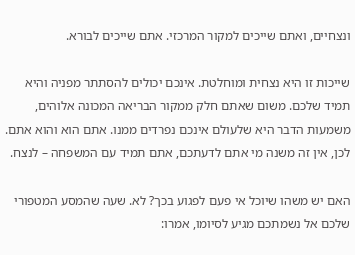ונצחיים, ואתם שייכים למקור המרכזי. אתם שייכים לבורא.

שייכות זו היא נצחית ומוחלטת. אינכם יכולים להסתתר מפניה והיא תמיד שלכם. משום שאתם חלק ממקור הבריאה המכונה אלוהים, משמעות הדבר היא שלעולם אינכם נפרדים ממנו. אתם הוא והוא אתם. לכן, אין זה משנה מי אתם לדעתכם, אתם תמיד עם המשפחה – לנצח.

האם יש משהו שיוכל אי פעם לפגוע בכך? לא. שעה שהמסע המטפורי שלכם אל נשמתכם מגיע לסיומו, אמרו: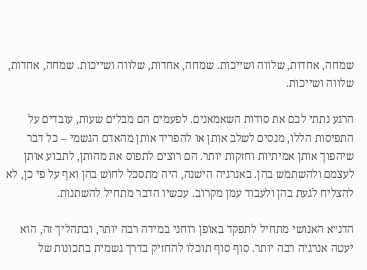שמחה, אחדות, שלווה ושייכות. שמחה, אחדות, שלווה ושייכות. שמחה, אחדות, שלווה ושייכות.

הרגע נתתי לכם את סודות השאמאנים. לפעמים הם מבלים שעות, עובדים על התפיסות הללו, מנסים לשלב אותן או להפריד אותן מהאדם הגשמי – כל דבר שיהפוך אותן אמיתיות וחזקות יותר. הם רוצים לתפוס את מהותן, לתבוע אותן לעצמם ולהשתמש בהן. באנרגיה הישנה, היה מתסכל לחוש בהן ואף על פי כן, לא להצליח לגעת בהן ולעבוד עמן מקרוב. עכשיו הדבר מתחיל להשתנות.

הדנ״א האנושי מתחיל לתפקד באופן רוחני במידה רבה יותר, ובתהליך זה, הוא יעטה אנרגיה רבה יותר. סוף סוף תוכלו להחזיק בדרך גשמית בתכונות של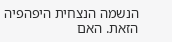הנשמה הנצחית היפהפיה הזאת. האם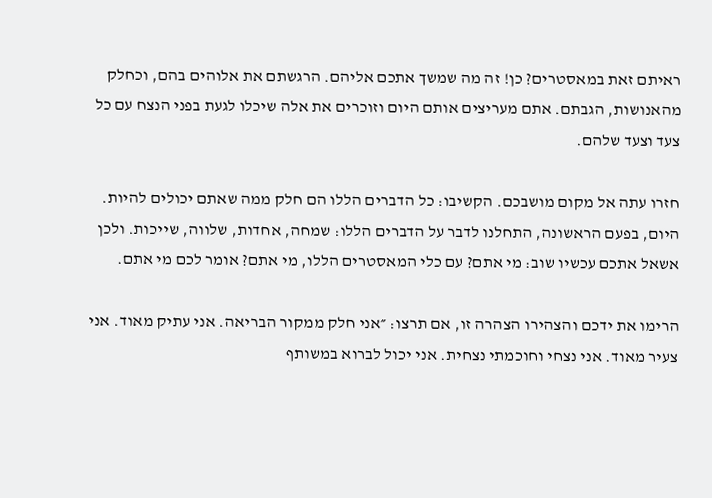ראיתם זאת במאסטרים? כן! זה מה שמשך אתכם אליהם. הרגשתם את אלוהים בהם, וכחלק מהאנושות, הגבתם. אתם מעריצים אותם היום וזוכרים את אלה שיכלו לגעת בפני הנצח עם כל צעד וצעד שלהם.

חזרו עתה אל מקום מושבכם. הקשיבו: כל הדברים הללו הם חלק ממה שאתם יכולים להיות. היום, בפעם הראשונה, התחלנו לדבר על הדברים הללו: שמחה, אחדות, שלווה, שייכות. ולכן אשאל אתכם עכשיו שוב: מי אתם? עם כלי המאסטרים הללו, מי אתם? אומר לכם מי אתם.

הרימו את ידכם והצהירו הצהרה זו, אם תרצו: ״אני חלק ממקור הבריאה. אני עתיק מאוד. אני צעיר מאוד. אני נצחי וחוכמתי נצחית. אני יכול לברוא במשותף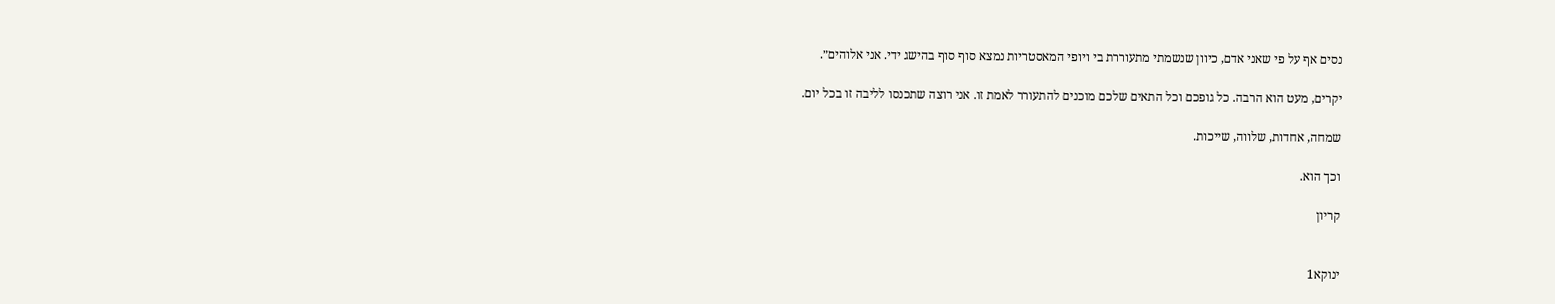נסים אף על פי שאני אדם, כיוון שנשמתי מתעוררת בי ויופי המאסטריות נמצא סוף סוף בהישג ידי. אני אלוהים״.

יקרים, מעט הוא הרבה. כל גופכם וכל התאים שלכם מוכנים להתעורר לאמת זו. אני רוצה שתכנסו לליבה זו בכל יום.

שמחה, אחדות, שלווה, שייכות.

וכך הוא.

קריון


ינוקא1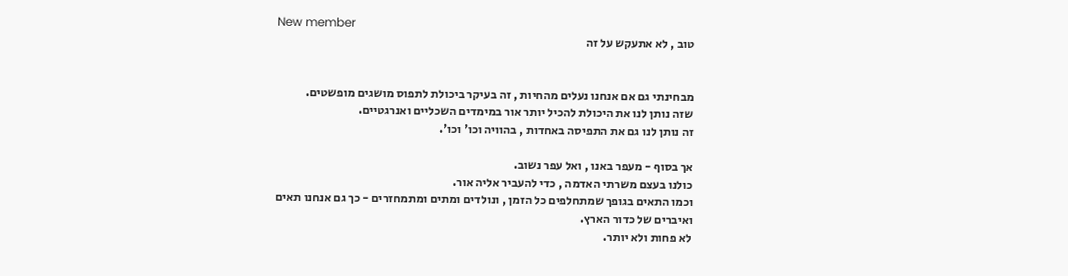New member
טוב , לא אתעקש על זה


מבחינתי גם אם אנחנו נעלים מהחיות , זה בעיקר ביכולת לתפוס מושגים מופשטים.
שזה נותן לנו את היכולת להכיל יותר אור במימדים השכליים ואנרגטיים.
זה נותן לנו גם את התפיסה באחדות , בהוויה וכו' וכו'.

אך בסוף - מעפר באנו , ואל עפר נשוב.
כולנו בעצם משרתי האדמה , כדי להעביר אליה אור.
וכמו התאים בגופך שמתחלפים כל הזמן , ונולדים ומתים ומתמחזרים - כך גם אנחנו תאים ואיברים של כדור הארץ.
לא פחות ולא יותר.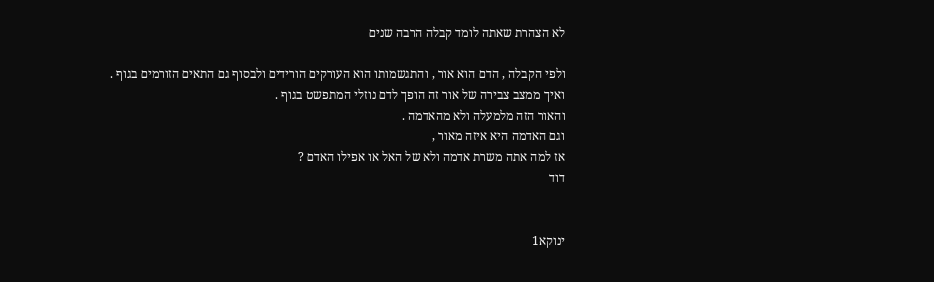לא הצהרת שאתה לומד קבלה הרבה שנים

ולפי הקבלה , הדם הוא אור , והתגשמותו הוא העורקים הורידים ולבסוף גם התאים הזורמים בגוף .
ואיך ממצב צבירה של אור זה הופך לדם נוזלי המתפשט בגוף .
והאור הזה מלמעלה ולא מהאדמה .
וגם האדמה היא איזה מאור ,
אז למה אתה משרת אדמה ולא של האל או אפילו האדם ?
דוד


ינוקא1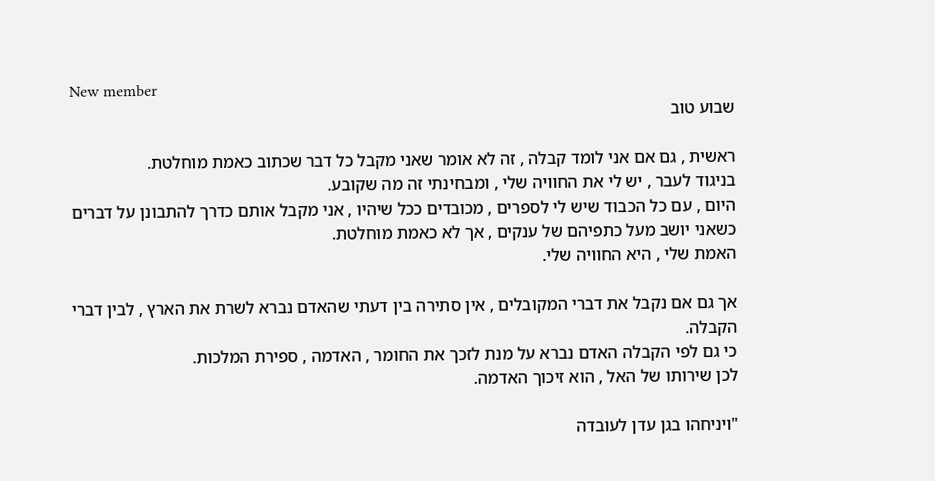New member
שבוע טוב

ראשית , גם אם אני לומד קבלה , זה לא אומר שאני מקבל כל דבר שכתוב כאמת מוחלטת.
בניגוד לעבר , יש לי את החוויה שלי , ומבחינתי זה מה שקובע.
היום , עם כל הכבוד שיש לי לספרים , מכובדים ככל שיהיו , אני מקבל אותם כדרך להתבונן על דברים כשאני יושב מעל כתפיהם של ענקים , אך לא כאמת מוחלטת.
האמת שלי , היא החוויה שלי.

אך גם אם נקבל את דברי המקובלים , אין סתירה בין דעתי שהאדם נברא לשרת את הארץ , לבין דברי הקבלה.
כי גם לפי הקבלה האדם נברא על מנת לזכך את החומר , האדמה , ספירת המלכות.
לכן שירותו של האל , הוא זיכוך האדמה.

"ויניחהו בגן עדן לעובדה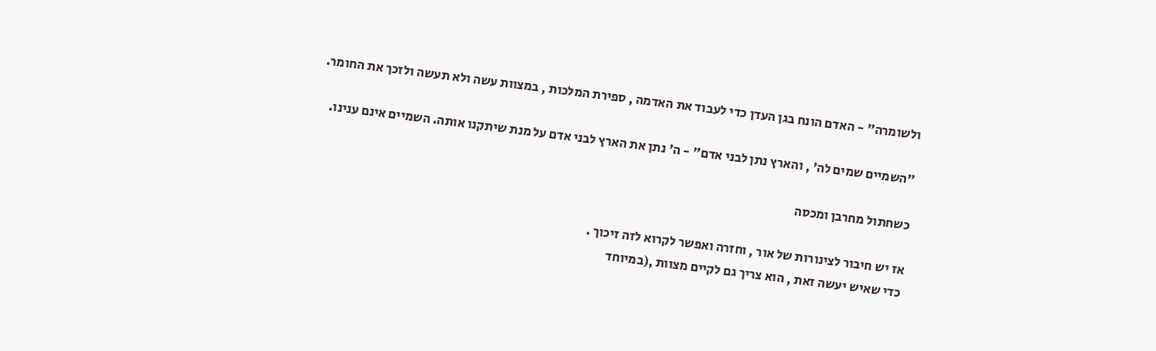ולשומרה" - האדם הונח בגן העדן כדי לעבוד את האדמה , ספירת המלכות , במצוות עשה ולא תעשה ולזכך את החומר.

"השמיים שמים לה' , והארץ נתן לבני אדם" - ה' נתן את הארץ לבני אדם על מנת שיתקנו אותה. השמיים אינם ענינו.

כשחתול מחרבן ומכסה

אז יש חיבור לצינורות של אור , וחזרה ואפשר לקרוא לזה זיכוך .
כדי שאיש יעשה זאת , הוא צריך גם לקיים מצוות ,(במיוחד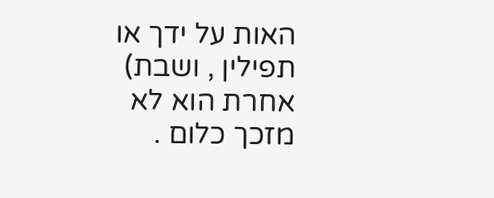האות על ידך או תפילין , ושבת)
אחרת הוא לא מזכך כלום .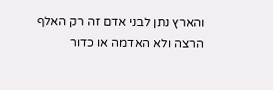והארץ נתן לבני אדם זה רק האלף הרצה ולא האדמה או כדור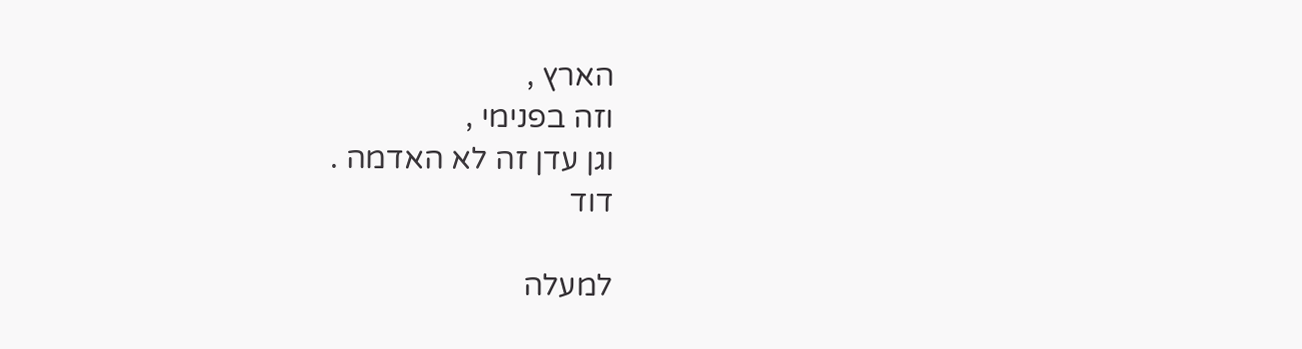הארץ ,
וזה בפנימי ,
וגן עדן זה לא האדמה .
דוד

למעלה